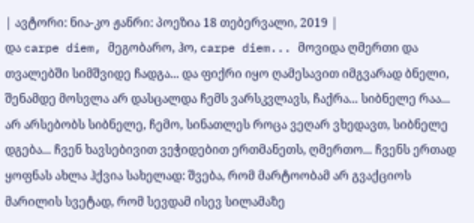| ავტორი: ნია-კო ჟანრი: პოეზია 18 თებერვალი, 2019 |
და carpe diem, მეგობარო, ჰო, carpe diem... მოვიდა ღმერთი და თვალებში სიმშვიდე ჩადგა... და ფიქრი იყო ღამესავით იმგვარად ბნელი, შენამდე მოსვლა არ დასცალდა ჩემს ვარსკვლავს, ჩაქრა... სიბნელე რაა... არ არსებობს სიბნელე, ჩემო, სინათლეს როცა ვეღარ ვხედავთ, სიბნელე დგება... ჩვენ ხავსებივით ვეჭიდებით ერთმანეთს, ღმერთო... ჩვენს ერთად ყოფნას ახლა ჰქვია სახელად: შვება, რომ მარტოობამ არ გვაქციოს მარილის სვეტად, რომ სევდამ ისევ სილამაზე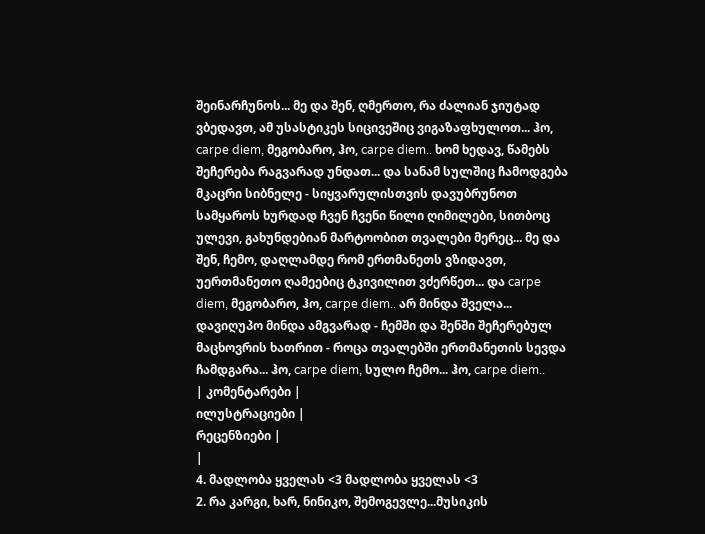შეინარჩუნოს... მე და შენ, ღმერთო, რა ძალიან ჯიუტად ვბედავთ, ამ უსასტიკეს სიცივეშიც ვიგაზაფხულოთ... ჰო, carpe diem, მეგობარო, ჰო, carpe diem.. ხომ ხედავ, წამებს შეჩერება რაგვარად უნდათ... და სანამ სულშიც ჩამოდგება მკაცრი სიბნელე - სიყვარულისთვის დავუბრუნოთ სამყაროს ხურდად ჩვენ ჩვენი წილი ღიმილები, სითბოც ულევი, გახუნდებიან მარტოობით თვალები მერეც... მე და შენ, ჩემო, დაღლამდე რომ ერთმანეთს ვზიდავთ, უერთმანეთო ღამეებიც ტკივილით ვძერწეთ... და carpe diem, მეგობარო, ჰო, carpe diem.. არ მინდა შველა... დავიღუპო მინდა ამგვარად - ჩემში და შენში შეჩერებულ მაცხოვრის ხათრით - როცა თვალებში ერთმანეთის სევდა ჩამდგარა... ჰო, carpe diem, სულო ჩემო... ჰო, carpe diem..
| კომენტარები |
ილუსტრაციები |
რეცენზიები |
|
4. მადლობა ყველას <3 მადლობა ყველას <3
2. რა კარგი, ხარ, ნინიკო, შემოგევლე...მუსიკის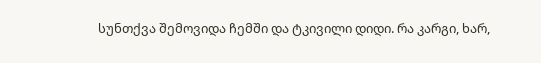სუნთქვა შემოვიდა ჩემში და ტკივილი დიდი. რა კარგი, ხარ,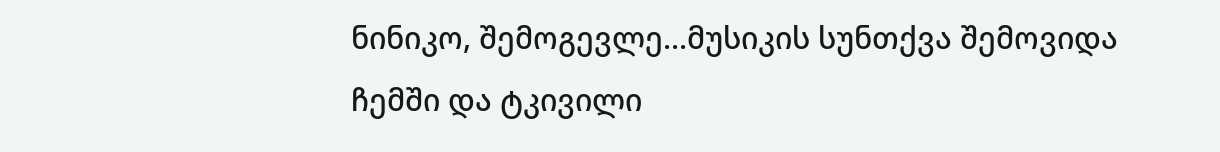ნინიკო, შემოგევლე...მუსიკის სუნთქვა შემოვიდა ჩემში და ტკივილი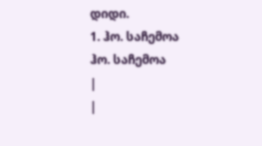დიდი.
1. ჰო. საჩემოა ჰო. საჩემოა
|
|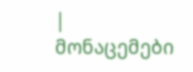| მონაცემები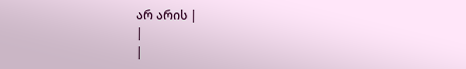არ არის |
|
|